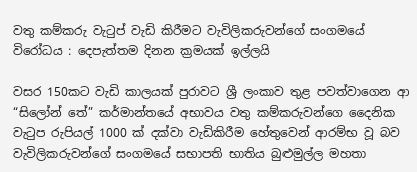වතු කම්කරු වැටුප් වැඩි කිරීමට වැවිලිකරුවන්ගේ සංගමයේ විරෝධය : දෙපැත්තම දිනන ක්‍රමයක් ඉල්ලයි

වසර 150කට වැඩි කාලයක් පුරාවට ශ්‍රී ලංකාව තුළ පවත්වාගෙන ආ “සිලෝන් තේ” කර්මාන්තයේ අභාවය වතු කම්කරුවන්ගෙ දෛනික වැටුප රුපියල් 1000 ක් දක්වා වැඩිකිරීම හේතුවෙන් ආරම්භ වූ බව වැවිලිකරුවන්ගේ සංගමයේ සභාපති භාතිය බුළුමුල්ල මහතා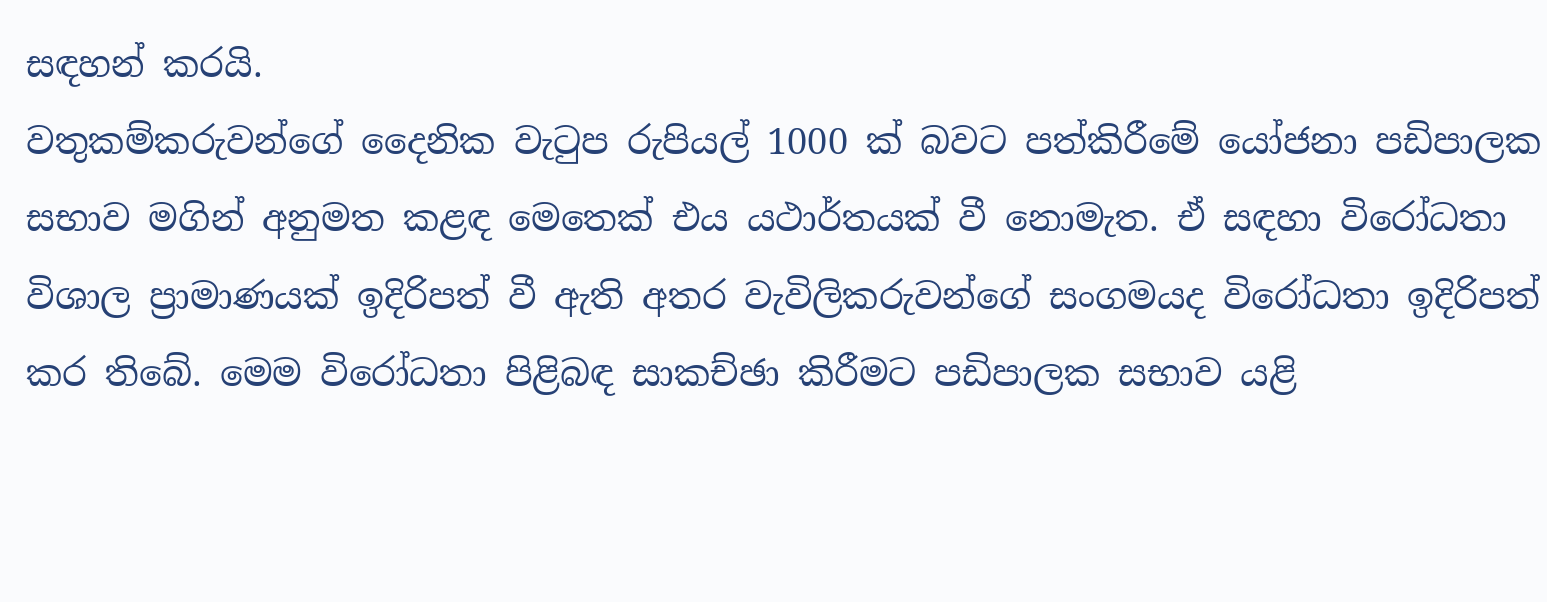සඳහන් කරයි.
වතුකම්කරුවන්ගේ දෛනික වැටුප රුපියල් 1000 ක් බවට පත්කිරීමේ යෝජනා පඩිපාලක සභාව මගින් අනුමත කළඳ මෙතෙක් එය යථාර්තයක් වී නොමැත. ඒ සඳහා විරෝධතා විශාල ප්‍රාමාණයක් ඉදිරිපත් වී ඇති අතර වැවිලිකරුවන්ගේ සංගමයද විරෝධතා ඉදිරිපත් කර තිබේ. මෙම විරෝධතා පිළිබඳ සාකච්ඡා කිරීමට පඩිපාලක සභාව යළි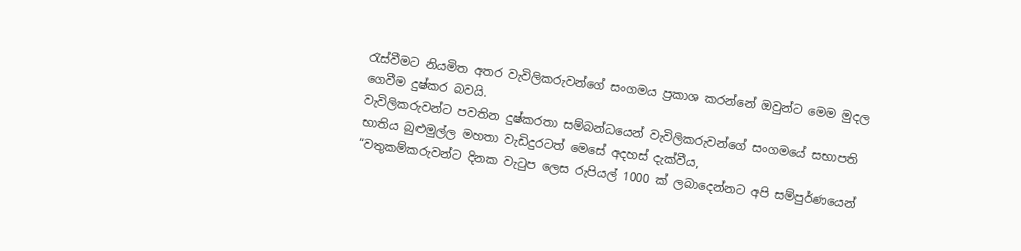රැස්වීමට නියමිත අතර වැවිලිකරුවන්ගේ සංගමය ප්‍රකාශ කරන්නේ ඔවුන්ට මෙම මුදල ගෙවීම දුෂ්කර බවයි.
වැවිලිකරුවන්ට පවතින දුෂ්කරතා සම්බන්ධයෙන් වැවිලිකරුවන්ගේ සංගමයේ සභාපති භාතිය බුළුමුල්ල මහතා වැඩිදුරටත් මෙසේ අදහස් දැක්වීය,
“වතුකම්කරුවන්ට දිනක වැටුප ලෙස රුපියල් 1000 ක් ලබාදෙන්නට අපි සම්පුර්ණයෙන්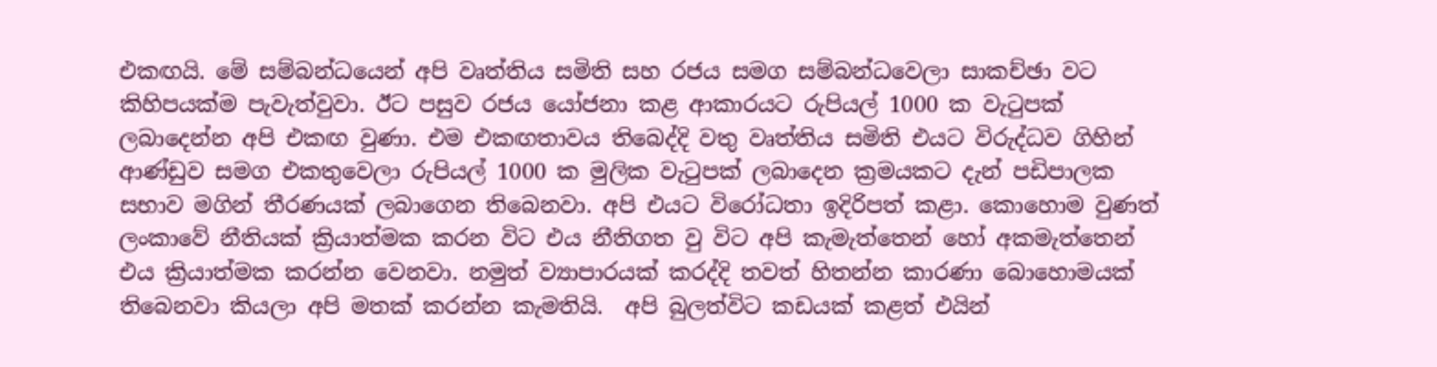එකඟයි. මේ සම්බන්ධයෙන් අපි වෘත්තිය සමිති සහ රජය සමග සම්බන්ධවෙලා සාකච්ඡා වට කිහිපයක්ම පැවැත්වුවා. ඊට පසුව රජය යෝජනා කළ ආකාරයට රුපියල් 1000 ක වැටුපක් ලබාදෙන්න අපි එකඟ වුණා. එම එකඟතාවය තිබෙද්දි වතු වෘත්තිය සමිති එයට විරුද්ධව ගිහින් ආණ්ඩුව සමග එකතුවෙලා රුපියල් 1000 ක මුලික වැටුපක් ලබාදෙන ක්‍රමයකට දැන් පඩිපාලක සභාව මගින් තීරණයක් ලබාගෙන තිබෙනවා. අපි එයට විරෝධතා ඉදිරිපත් කළා. කොහොම වුණත් ලංකාවේ නීතියක් ක්‍රියාත්මක කරන විට එය නීතිගත වු විට අපි කැමැත්තෙන් හෝ අකමැත්තෙන් එය ක්‍රියාත්මක කරන්න වෙනවා. නමුත් ව්‍යාපාරයක් කරද්දි තවත් හිතන්න කාරණා බොහොමයක් තිබෙනවා කියලා අපි මතක් කරන්න කැමතියි.  අපි බුලත්විට කඩයක් කළත් එයින්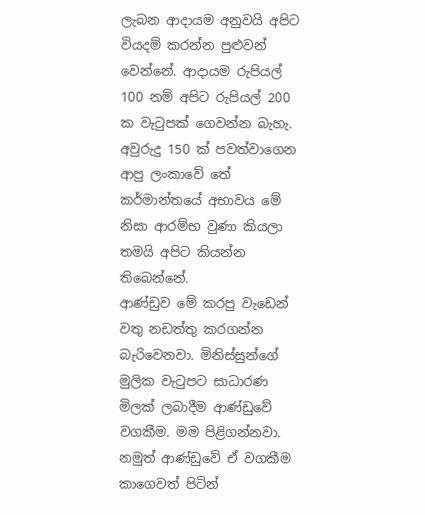ලැබන ආදායම අනුවයි අපිට වියදම් කරන්න පුළුවන් වෙන්නේ. ආදායම රුපියල් 100 නම් අපිට රුපියල් 200 ක වැටුපක් ගෙවන්න බැහැ. අවුරුදු 150 ක් පවත්වාගෙන ආපු ලංකාවේ තේ කර්මාන්තයේ අභාවය මේ නිසා ආරම්භ වුණා කියලා තමයි අපිට කියන්න තිබෙන්නේ.
ආණ්ඩුව මේ කරපු වැඩෙන් වතු නඩත්තු කරගන්න බැරිවෙනවා. මිනිස්සුන්ගේ මුලික වැටුපට සාධාරණ මිලක් ලබාදීම ආණ්ඩුවේ වගකීම. මම පිළිගන්නවා. නමුත් ආණ්ඩුවේ ඒ වගකීම කාගෙවත් පිටින්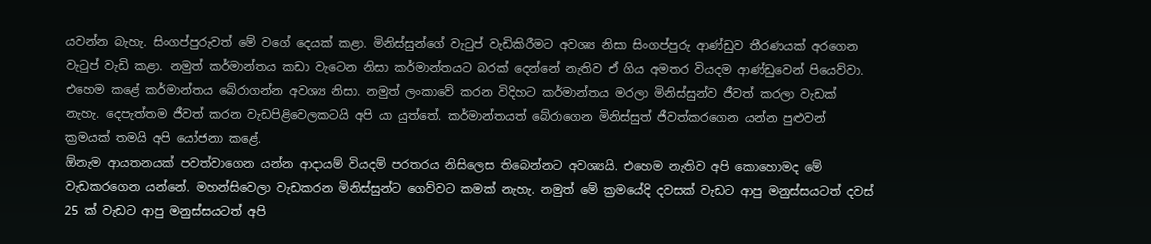යවන්න බැහැ. සිංගප්පුරුවත් මේ වගේ දෙයක් කළා. මිනිස්සුන්ගේ වැටුප් වැඩිකිරීමට අවශ්‍ය නිසා සිංගප්පුරු ආණ්ඩුව තීරණයක් අරගෙන වැටුප් වැඩි කළා. නමුත් කර්මාන්තය කඩා වැටෙන නිසා කර්මාන්තයට බරක් දෙන්නේ නැතිව ඒ ගිය අමතර වියදම ආණ්ඩුවෙන් පියෙව්වා. එහෙම කළේ කර්මාන්තය බේරාගන්න අවශ්‍ය නිසා. නමුත් ලංකාවේ කරන විදිහට කර්මාන්තය මරලා මිනිස්සුන්ව ජීවත් කරලා වැඩක් නැහැ. දෙපැත්තම ජීවත් කරන වැඩපිළිවෙලකටයි අපි යා යුත්තේ. කර්මාන්තයත් බේරාගෙන මිනිස්සුත් ජීවත්කරගෙන යන්න පුළුවන් ක්‍රමයක් තමයි අපි යෝජනා කළේ.
ඕනැම ආයතනයක් පවත්වාගෙන යන්න ආදායම් වියදම් පරතරය නිසිලෙස තිබෙන්නට අවශ්‍යයි. එහෙම නැතිව අපි කොහොමද මේ වැඩකරගෙන යන්නේ. මහන්සිවෙලා වැඩකරන මිනිස්සුන්ට ගෙව්වට කමක් නැහැ. නමුත් මේ ක්‍රමයේදි දවසක් වැඩට ආපු මනුස්සයටත් දවස් 25 ක් වැඩට ආපු මනුස්සයටත් අපි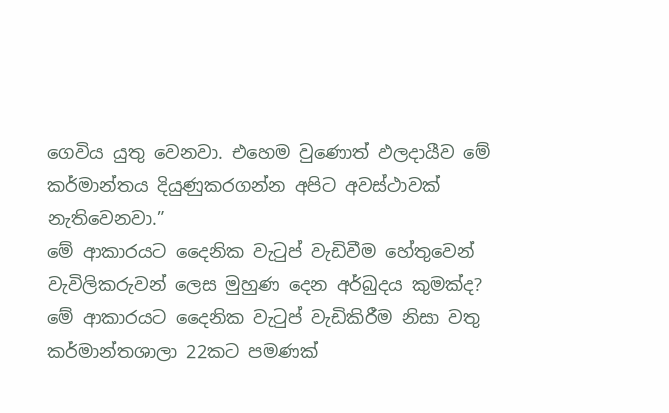ගෙවිය යුතු වෙනවා. එහෙම වුණොත් ඵලදායීව මේ කර්මාන්තය දියුණුකරගන්න අපිට අවස්ථාවක් නැතිවෙනවා.”
මේ ආකාරයට දෛනික වැටුප් වැඩිවීම හේතුවෙන් වැවිලිකරුවන් ලෙස මුහුණ දෙන අර්බුදය කුමක්ද?
මේ ආකාරයට දෛනික වැටුප් වැඩිකිරීම නිසා වතු කර්මාන්තශාලා 22කට පමණක්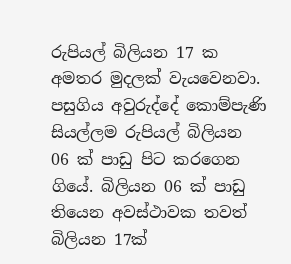රුපියල් බිලියන 17 ක අමතර මුදලක් වැයවෙනවා. පසුගිය අවුරුද්දේ කොම්පැණි සියල්ලම රුපියල් බිලියන 06 ක් පාඩු පිට කරගෙන ගියේ. බිලියන 06 ක් පාඩු තියෙන අවස්ථාවක තවත් බිලියන 17ක්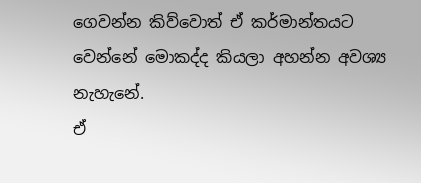ගෙවන්න කිව්වොත් ඒ කර්මාන්තයට වෙන්නේ මොකද්ද කියලා අහන්න අවශ්‍ය නැහැනේ.
ඒ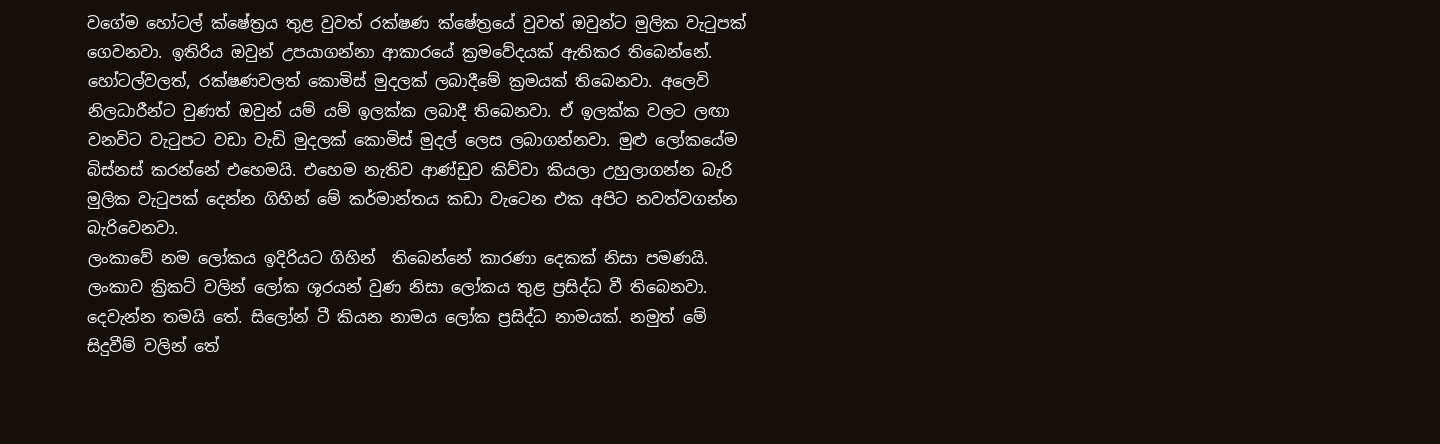වගේම හෝටල් ක්ෂේත්‍රය තුළ වුවත් රක්ෂණ ක්ෂේත්‍රයේ වුවත් ඔවුන්ට මුලික වැටුපක් ගෙවනවා. ඉතිරිය ඔවුන් උපයාගන්නා ආකාරයේ ක්‍රමවේදයක් ඇතිකර තිබෙන්නේ. හෝටල්වලත්, රක්ෂණවලත් කොමිස් මුදලක් ලබාදීමේ ක්‍රමයක් තිබෙනවා. අලෙවි නිලධාරීන්ට වුණත් ඔවුන් යම් යම් ඉලක්ක ලබාදී තිබෙනවා. ඒ ඉලක්ක වලට ලඟා වනවිට වැටුපට වඩා වැඩි මුදලක් කොමිස් මුදල් ලෙස ලබාගන්නවා. මුළු ලෝකයේම බිස්නස් කරන්නේ එහෙමයි. එහෙම නැතිව ආණ්ඩුව කිව්වා කියලා උහුලාගන්න බැරි මුලික වැටුපක් දෙන්න ගිහින් මේ කර්මාන්තය කඩා වැටෙන එක අපිට නවත්වගන්න බැරිවෙනවා.
ලංකාවේ නම ලෝකය ඉදිරියට ගිහින්  තිබෙන්නේ කාරණා දෙකක් නිසා පමණයි. ලංකාව ක්‍රිකට් වලින් ලෝක ශූරයන් වුණ නිසා ලෝකය තුළ ප්‍රසිද්ධ වී තිබෙනවා. දෙවැන්න තමයි තේ. සිලෝන් ටී කියන නාමය ලෝක ප්‍රසිද්ධ නාමයක්. නමුත් මේ සිදුවීම් වලින් තේ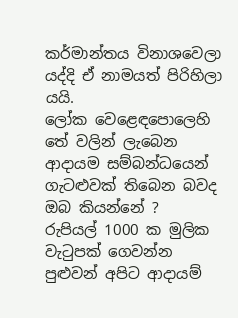කර්මාන්තය විනාශවෙලා යද්දි ඒ නාමයත් පිරිහිලා යයි.
ලෝක වෙළෙඳපොලෙහි තේ වලින් ලැබෙන ආදායම සම්බන්ධයෙන් ගැටළුවක් තිබෙන බවද ඔබ කියන්නේ ?
රුපියල් 1000 ක මුලික වැටුපක් ගෙවන්න පුළුවන් අපිට ආදායම්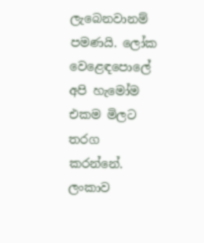ලැබෙනවානම් පමණයි. ලෝක වෙළෙඳපොලේ අපි හැමෝම එකම මිලට තරග කරන්නේ. ලංකාව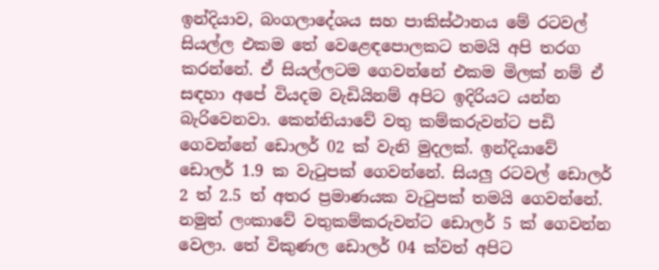ඉන්දියාව, බංගලාදේශය සහ පාකිස්ථානය මේ රටවල් සියල්ල එකම තේ වෙළෙඳපොලකට තමයි අපි තරග කරන්නේ. ඒ සියල්ලටම ගෙවන්නේ එකම මිලක් නම් ඒ සඳහා අපේ වියදම වැඩියිනම් අපිට ඉදිරියට යන්න බැරිවෙනවා. කෙන්නියාවේ වතු කම්කරුවන්ට පඩි ගෙවන්නේ ඩොලර් 02 ක් වැනි මුදලක්. ඉන්දියාවේ ඩොලර් 1.9 ක වැටුපක් ගෙවන්නේ. සියලු රටවල් ඩොලර් 2 ත් 2.5 ත් අතර ප්‍රමාණයක වැටුපක් තමයි ගෙවන්නේ. නමුත් ලංකාවේ වතුකම්කරුවන්ට ඩොලර් 5 ක් ගෙවන්න වෙලා. තේ විකුණල ඩොලර් 04 ක්වත් අපිට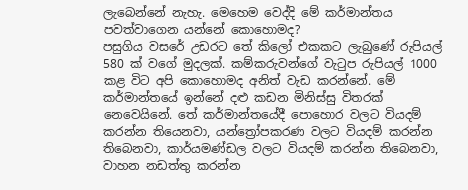ලැබෙන්නේ නැහැ. මෙහෙම වෙද්දි මේ කර්මාන්තය පවත්වාගෙන යන්නේ කොහොමද?
පසුගිය වසරේ උඩරට තේ කිලෝ එකකට ලැබුණේ රුපියල් 580 ක් වගේ මුදලක්. කම්කරුවන්ගේ වැටුප රුපියල් 1000 කළ විට අපි කොහොමද අනිත් වැඩ කරන්නේ. මේ කර්මාන්තයේ ඉන්නේ දළු කඩන මිනිස්සු විතරක් නෙවෙයිනේ. තේ කර්මාන්තයේදී පොහොර වලට වියදම් කරන්න තියෙනවා, යන්ත්‍රෝපකරණ වලට වියදම් කරන්න තිබෙනවා, කාර්යමණ්ඩල වලට වියදම් කරන්න තිබෙනවා, වාහන නඩත්තු කරන්න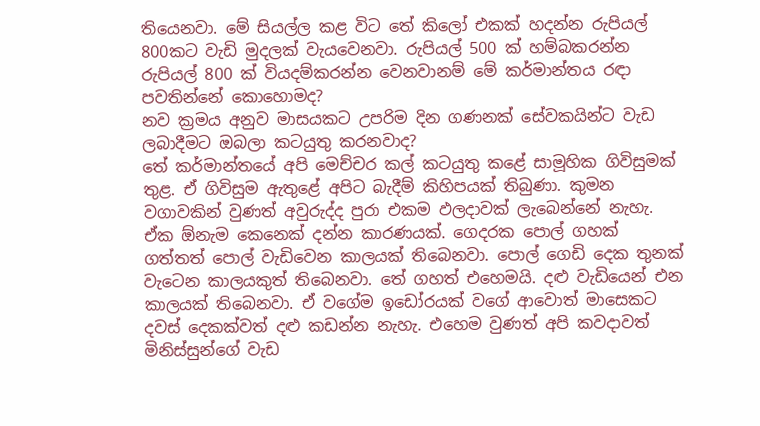තියෙනවා. මේ සියල්ල කළ විට තේ කිලෝ එකක් හදන්න රුපියල් 800කට වැඩි මුදලක් වැයවෙනවා. රුපියල් 500 ක් හම්බකරන්න රුපියල් 800 ක් වියදම්කරන්න වෙනවානම් මේ කර්මාන්තය රඳා පවතින්නේ කොහොමද?
නව ක්‍රමය අනුව මාසයකට උපරිම දින ගණනක් සේවකයින්ට වැඩ ලබාදීමට ඔබලා කටයුතු කරනවාද?
තේ කර්මාන්තයේ අපි මෙච්චර කල් කටයුතු කළේ සාමූහික ගිවිසුමක් තුළ. ඒ ගිවිසුම ඇතුළේ අපිට බැදීම් කිහිපයක් තිබුණා. කුමන වගාවකින් වුණත් අවුරුද්ද පුරා එකම ඵලදාවක් ලැබෙන්නේ නැහැ. ඒක ඕනැම කෙනෙක් දන්න කාරණයක්. ගෙදරක පොල් ගහක් ගත්තත් පොල් වැඩිවෙන කාලයක් තිබෙනවා. පොල් ගෙඩි දෙක තුනක් වැටෙන කාලයකුත් තිබෙනවා. තේ ගහත් එහෙමයි. දළු වැඩියෙන් එන කාලයක් තිබෙනවා. ඒ වගේම ඉඩෝරයක් වගේ ආවොත් මාසෙකට දවස් දෙකක්වත් දළු කඩන්න නැහැ. එහෙම වුණත් අපි කවදාවත් මිනිස්සුන්ගේ වැඩ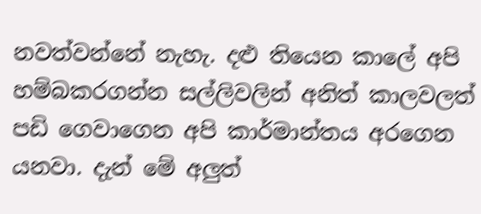නවත්වන්නේ නැහැ. දළු තියෙන කාලේ අපි හම්බකරගන්න සල්ලිවලින් අනිත් කාලවලත් පඩි ගෙවාගෙන අපි කාර්මාන්තය අරගෙන යනවා. දැන් මේ අලුත්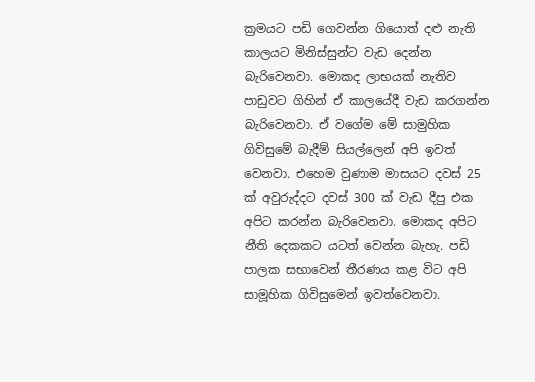ක්‍රමයට පඩි ගෙවන්න ගියොත් දළු නැති කාලයට මිනිස්සුන්ට වැඩ දෙන්න බැරිවෙනවා. මොකද ලාභයක් නැතිව පාඩුවට ගිහින් ඒ කාලයේදී වැඩ කරගන්න බැරිවෙනවා. ඒ වගේම මේ සාමුහික ගිවිසුමේ බැදීම් සියල්ලෙන් අපි ඉවත් වෙනවා. එහෙම වුණාම මාසයට දවස් 25 ක් අවුරුද්දට දවස් 300 ක් වැඩ දීපු එක අපිට කරන්න බැරිවෙනවා. මොකද අපිට නීති දෙකකට යටත් වෙන්න බැහැ. පඩි පාලක සභාවෙන් තීරණය කළ විට අපි සාමූහික ගිවිසුමෙන් ඉවත්වෙනවා.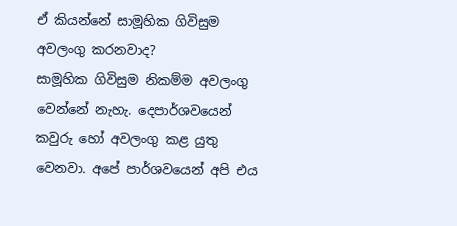ඒ කියන්නේ සාමූහික ගිවිසුම අවලංගු කරනවාද?
සාමූහික ගිවිසුම නිකම්ම අවලංගු වෙන්නේ නැහැ. දෙපාර්ශවයෙන් කවුරු හෝ අවලංගු කළ යුතු වෙනවා. අපේ පාර්ශවයෙන් අපි එය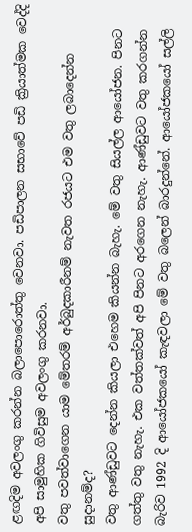ළඟදිම අවලංගු කරන්න බලාපොරොත්තු වෙනවා. පඩිපාලන සභාවේ පඩි ක්‍රියාත්මක වෙද්දි අපි සාමුහික ගිවිසුම අවලංගු කරනවා.
වතු පවත්වාගෙන යාම මේතරම් අර්බුදකාරීනම් නැවත රජයට එම වතු ලබාදෙන්න සුදානම්ද?
වතු ආණ්ඩුවට දෙන්න කියලා එහෙම කියන්න බැහැ. මේ වතු සියල්ල ආයෝජන. පිනට ගත්තු වතු නැහැ. එක වත්තක්වත් අපි පිනට අරගෙන නැහැ. ආණ්ඩුවට වතු කරගන්න බැරිව 1992 දි ආයෝජකයෝ කැඳවලා මේ වතු බලෙන් බාරදුන්නේ. ආයෝජකයෝ සල්ලි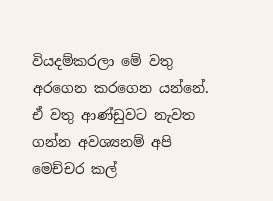වියදම්කරලා මේ වතු අරගෙන කරගෙන යන්නේ. ඒ වතු ආණ්ඩුවට නැවත ගන්න අවශ්‍යනම් අපි මෙච්චර කල්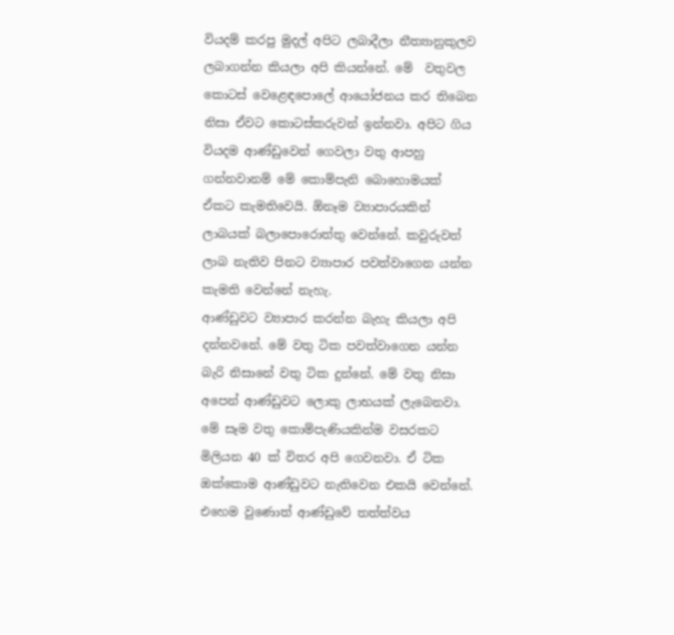වියදම් කරපු මුදල් අපිට ලබාදීලා නීත්‍යානුකුලව ලබාගන්න කියලා අපි කියන්නේ. මේ  වතුවල කොටස් වෙළෙඳපොලේ ආයෝජනය කර තිබෙන නිසා ඒවට කොටස්කරුවන් ඉන්නවා. අපිට ගිය වියදම ආණ්ඩුවෙන් ගෙවලා වතු ආපහු ගන්නවානම් මේ කොම්පැනි බොහොමයක් ඒකට කැමතිවෙයි. ඕනෑම ව්‍යාපාරයකින් ලාබයක් බලාපොරොත්තු වෙන්නේ. කවුරුවත් ලාබ නැතිව පිනට ව්‍යාපාර පවත්වාගෙන යන්න කැමති වෙන්නේ නැහැ.
ආණ්ඩුවට ව්‍යාපාර කරන්න බැහැ කියලා අපි දන්නවනේ. මේ වතු ටික පවත්වාගෙන යන්න බැරි නිසානේ වතු ටික දුන්නේ. මේ වතු නිසා අපෙන් ආණ්ඩුවට ලොකු ලාභයක් ලැබෙනවා. මේ සෑම වතු කොම්පැණියකින්ම වසරකට මිලියන 40 ක් විතර අපි ගෙවනවා. ඒ ටික ඔක්කොම ආණ්ඩුවට නැතිවෙන එකයි වෙන්නේ.  එහෙම වුණොත් ආණ්ඩුවේ තත්ත්වය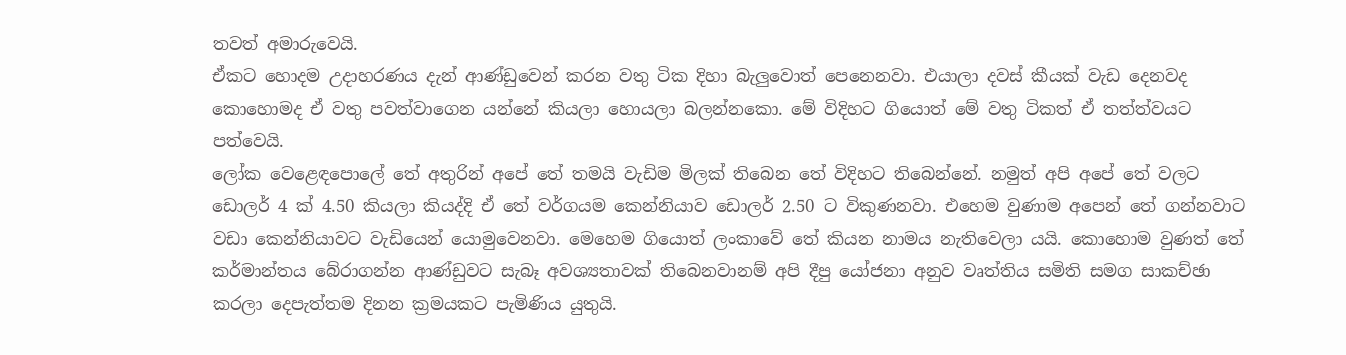තවත් අමාරුවෙයි.
ඒකට හොදම උදාහරණය දැන් ආණ්ඩුවෙන් කරන වතු ටික දිහා බැලුවොත් පෙනෙනවා. එයාලා දවස් කීයක් වැඩ දෙනවද කොහොමද ඒ වතු පවත්වාගෙන යන්නේ කියලා හොයලා බලන්නකො. මේ විදිහට ගියොත් මේ වතු ටිකත් ඒ තත්ත්වයට පත්වෙයි.
ලෝක වෙළෙඳපොලේ තේ අතුරින් අපේ තේ තමයි වැඩිම මිලක් තිබෙන තේ විදිහට තිබෙන්නේ. නමුත් අපි අපේ තේ වලට ඩොලර් 4 ක් 4.50 කියලා කියද්දි ඒ තේ වර්ගයම කෙන්නියාව ඩොලර් 2.50 ට විකුණනවා. එහෙම වුණාම අපෙන් තේ ගන්නවාට වඩා කෙන්නියාවට වැඩියෙන් යොමුවෙනවා. මෙහෙම ගියොත් ලංකාවේ තේ කියන නාමය නැතිවෙලා යයි. කොහොම වුණත් තේ කර්මාන්තය බේරාගන්න ආණ්ඩුවට සැබෑ අවශ්‍යතාවක් තිබෙනවානම් අපි දීපු යෝජනා අනුව වෘත්තිය සමිති සමග සාකච්ඡා කරලා දෙපැත්තම දිනන ක්‍රමයකට පැමිණිය යුතුයි.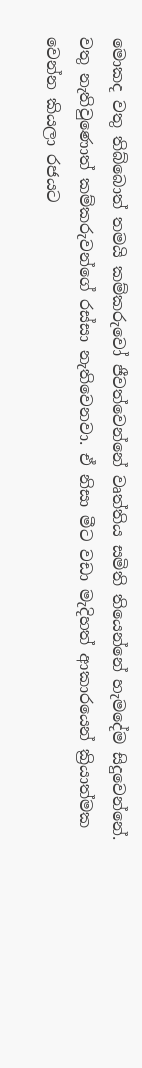මොකද වතු තිබ්බොත් තමයි කම්කරුවෝ ජීවත්වෙන්නේ වෘත්තිය සමිති තියෙන්නේ හැමදේම සිදුවෙන්නේ. වතු නැතිවුණොත් කම්කරුවන්ගේ රස්සා නැතිවෙනවා. ඒ නිසා මීට වඩා මැදිහත් ආකාරයෙන් ක්‍රියාත්මක වෙන්න කියලා රජයට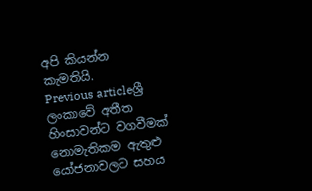අපි කියන්න කැමතියි.
Previous articleශ්‍රී ලංකාවේ අතීත හිංසාවන්ට වගවීමක් නොමැතිකම ඇතුළු යෝජනාවලට සහය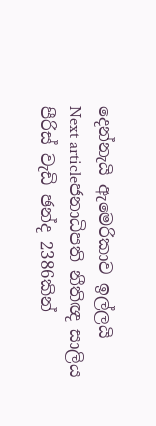දෙන්නැයි ඇමෙරිකාව ඉල්ලයි
Next articleජනාධිපති නීතිඥ සාලිය පීරිස් වැඩි ඡන්ද 2386කින්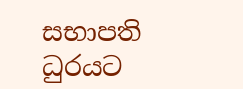සභාපති ධුරයට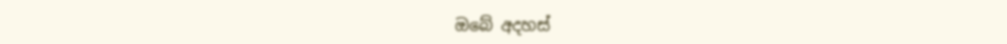ඔබේ අදහස්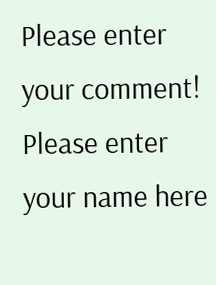Please enter your comment!
Please enter your name here